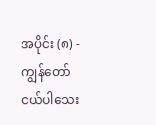အပိုင်း (၈) - ကျွန်တော် ငယ်ပါသေး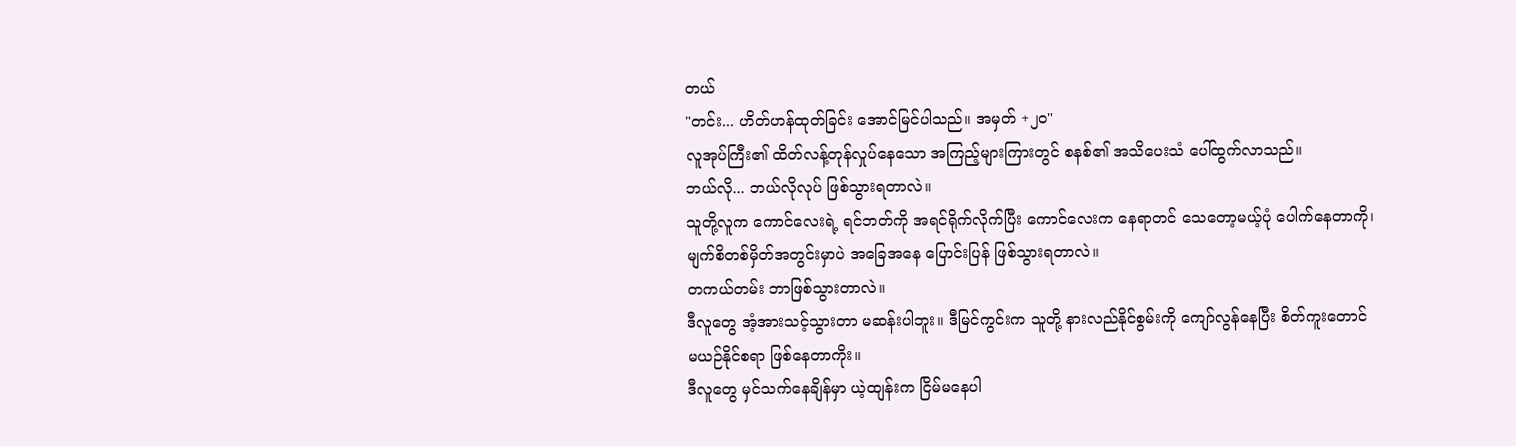တယ်
"တင်း... ဟိတ်ဟန်ထုတ်ခြင်း အောင်မြင်ပါသည်။ အမှတ် +၂၀"
လူအုပ်ကြီး၏ ထိတ်လန့်တုန်လှုပ်နေသော အကြည့်များကြားတွင် စနစ်၏ အသိပေးသံ ပေါ်ထွက်လာသည်။
ဘယ်လို... ဘယ်လိုလုပ် ဖြစ်သွားရတာလဲ။
သူတို့လူက ကောင်လေးရဲ့ ရင်ဘတ်ကို အရင်ရိုက်လိုက်ပြီး ကောင်လေးက နေရာတင် သေတော့မယ့်ပုံ ပေါက်နေတာကို၊ မျက်စိတစ်မှိတ်အတွင်းမှာပဲ အခြေအနေ ပြောင်းပြန် ဖြစ်သွားရတာလဲ။
တကယ်တမ်း ဘာဖြစ်သွားတာလဲ။
ဒီလူတွေ အံ့အားသင့်သွားတာ မဆန်းပါဘူး။ ဒီမြင်ကွင်းက သူတို့ နားလည်နိုင်စွမ်းကို ကျော်လွန်နေပြီး စိတ်ကူးတောင် မယဉ်နိုင်စရာ ဖြစ်နေတာကိုး။
ဒီလူတွေ မှင်သက်နေချိန်မှာ ယဲ့ထျန်းက ငြိမ်မနေပါ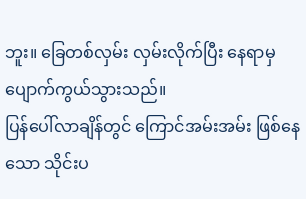ဘူး။ ခြေတစ်လှမ်း လှမ်းလိုက်ပြီး နေရာမှ ပျောက်ကွယ်သွားသည်။
ပြန်ပေါ်လာချိန်တွင် ကြောင်အမ်းအမ်း ဖြစ်နေသော သိုင်းပ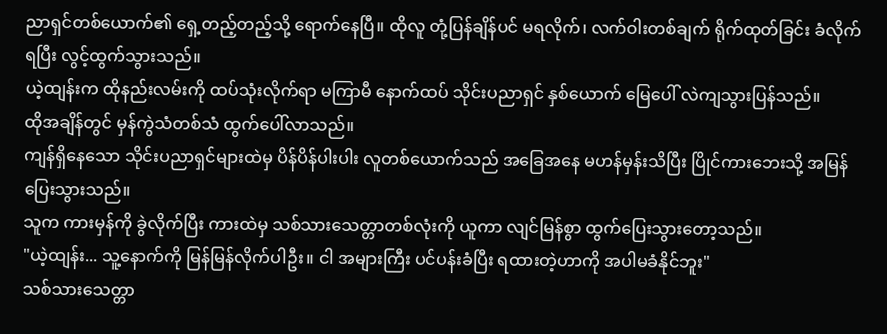ညာရှင်တစ်ယောက်၏ ရှေ့တည့်တည့်သို့ ရောက်နေပြီ။ ထိုလူ တုံ့ပြန်ချိန်ပင် မရလိုက်၊ လက်ဝါးတစ်ချက် ရိုက်ထုတ်ခြင်း ခံလိုက်ရပြီး လွင့်ထွက်သွားသည်။
ယဲ့ထျန်းက ထိုနည်းလမ်းကို ထပ်သုံးလိုက်ရာ မကြာမီ နောက်ထပ် သိုင်းပညာရှင် နှစ်ယောက် မြေပေါ် လဲကျသွားပြန်သည်။
ထိုအချိန်တွင် မှန်ကွဲသံတစ်သံ ထွက်ပေါ်လာသည်။
ကျန်ရှိနေသော သိုင်းပညာရှင်များထဲမှ ပိန်ပိန်ပါးပါး လူတစ်ယောက်သည် အခြေအနေ မဟန်မှန်းသိပြီး ပြိုင်ကားဘေးသို့ အမြန်ပြေးသွားသည်။
သူက ကားမှန်ကို ခွဲလိုက်ပြီး ကားထဲမှ သစ်သားသေတ္တာတစ်လုံးကို ယူကာ လျင်မြန်စွာ ထွက်ပြေးသွားတော့သည်။
"ယဲ့ထျန်း... သူ့နောက်ကို မြန်မြန်လိုက်ပါဦး။ ငါ အများကြီး ပင်ပန်းခံပြီး ရထားတဲ့ဟာကို အပါမခံနိုင်ဘူး"
သစ်သားသေတ္တာ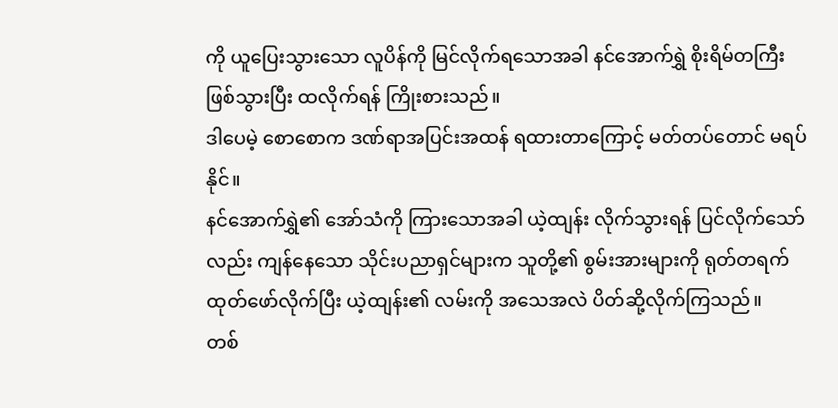ကို ယူပြေးသွားသော လူပိန်ကို မြင်လိုက်ရသောအခါ နင်အောက်ရွှဲ စိုးရိမ်တကြီး ဖြစ်သွားပြီး ထလိုက်ရန် ကြိုးစားသည်။
ဒါပေမဲ့ စောစောက ဒဏ်ရာအပြင်းအထန် ရထားတာကြောင့် မတ်တပ်တောင် မရပ်နိုင်။
နင်အောက်ရွှဲ၏ အော်သံကို ကြားသောအခါ ယဲ့ထျန်း လိုက်သွားရန် ပြင်လိုက်သော်လည်း ကျန်နေသော သိုင်းပညာရှင်များက သူတို့၏ စွမ်းအားများကို ရုတ်တရက် ထုတ်ဖော်လိုက်ပြီး ယဲ့ထျန်း၏ လမ်းကို အသေအလဲ ပိတ်ဆို့လိုက်ကြသည်။
တစ်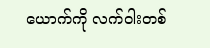ယောက်ကို လက်ဝါးတစ်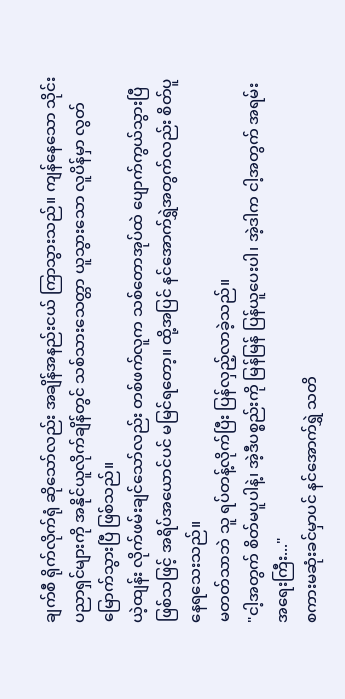ချက်စီ ရိုက်လိုက်ရုံ ဆိုသော်လည်း အချိန်အနည်းငယ် ကြာသွားသည်။ ကျန်နေသော သိုင်းပညာရှင်များကို အနိုင်ယူလိုက်ချိန်တွင် သစ်သားသေတ္တာ ယူသွားသော လူပိန်မှာ လွတ်မြောက်သွားပြီ ဖြစ်သည်။
ယဲ့ထျန်း လိုက်ဖမ်းချင်သော်လည်း တစ်ဖက်လူက သစ်တောအုပ်ထဲ ပျောက်ကွယ်သွားပြီ ဖြစ်သဖြင့် အရိပ်အယောင်ပင် မမြင်ရတော့။ ထို့အပြင် နင်အောက်ရွှဲအတွက်လည်း စိတ်ပူနေရသေးသည်။
မတတ်သာဘဲ သူ ရပ်တန့်လိုက်ပြီး ပြန်လှည့်လာခဲ့သည်။
"ငါ့အတွက် စိတ်မပူပါနဲ့၊ အဲ့ဒီပစ္စည်းကို မြန်မြန် ပြန်ယူပေးပါ၊ အဲ့ဒါက ငါ့အတွက် အရမ်း အရေးကြီး..."
စကားမဆုံးခင်မှာပင် နင်အောက်ရွှဲ သတိ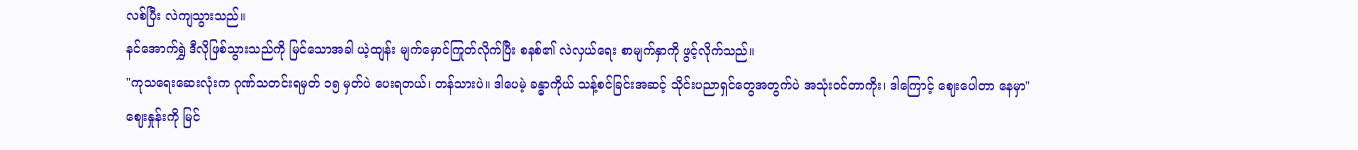လစ်ပြီး လဲကျသွားသည်။
နင်အောက်ရွှဲ ဒီလိုဖြစ်သွားသည်ကို မြင်သောအခါ ယဲ့ထျန်း မျက်မှောင်ကြုတ်လိုက်ပြီး စနစ်၏ လဲလှယ်ရေး စာမျက်နှာကို ဖွင့်လိုက်သည်။
"ကုသရေးဆေးလုံးက ဂုဏ်သတင်းရမှတ် ၁၅ မှတ်ပဲ ပေးရတယ်၊ တန်သားပဲ။ ဒါပေမဲ့ ခန္ဓာကိုယ် သန့်စင်ခြင်းအဆင့် သိုင်းပညာရှင်တွေအတွက်ပဲ အသုံးဝင်တာကိုး၊ ဒါကြောင့် ဈေးပေါတာ နေမှာ"
ဈေးနှုန်းကို မြင်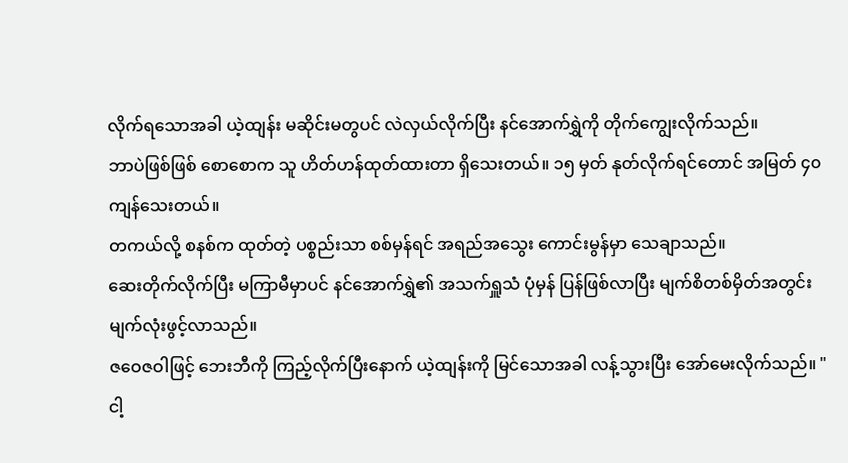လိုက်ရသောအခါ ယဲ့ထျန်း မဆိုင်းမတွပင် လဲလှယ်လိုက်ပြီး နင်အောက်ရွှဲကို တိုက်ကျွေးလိုက်သည်။
ဘာပဲဖြစ်ဖြစ် စောစောက သူ ဟိတ်ဟန်ထုတ်ထားတာ ရှိသေးတယ်။ ၁၅ မှတ် နုတ်လိုက်ရင်တောင် အမြတ် ၄၀ ကျန်သေးတယ်။
တကယ်လို့ စနစ်က ထုတ်တဲ့ ပစ္စည်းသာ စစ်မှန်ရင် အရည်အသွေး ကောင်းမွန်မှာ သေချာသည်။
ဆေးတိုက်လိုက်ပြီး မကြာမီမှာပင် နင်အောက်ရွှဲ၏ အသက်ရှူသံ ပုံမှန် ပြန်ဖြစ်လာပြီး မျက်စိတစ်မှိတ်အတွင်း မျက်လုံးဖွင့်လာသည်။
ဇဝေဇဝါဖြင့် ဘေးဘီကို ကြည့်လိုက်ပြီးနောက် ယဲ့ထျန်းကို မြင်သောအခါ လန့်သွားပြီး အော်မေးလိုက်သည်။ "ငါ့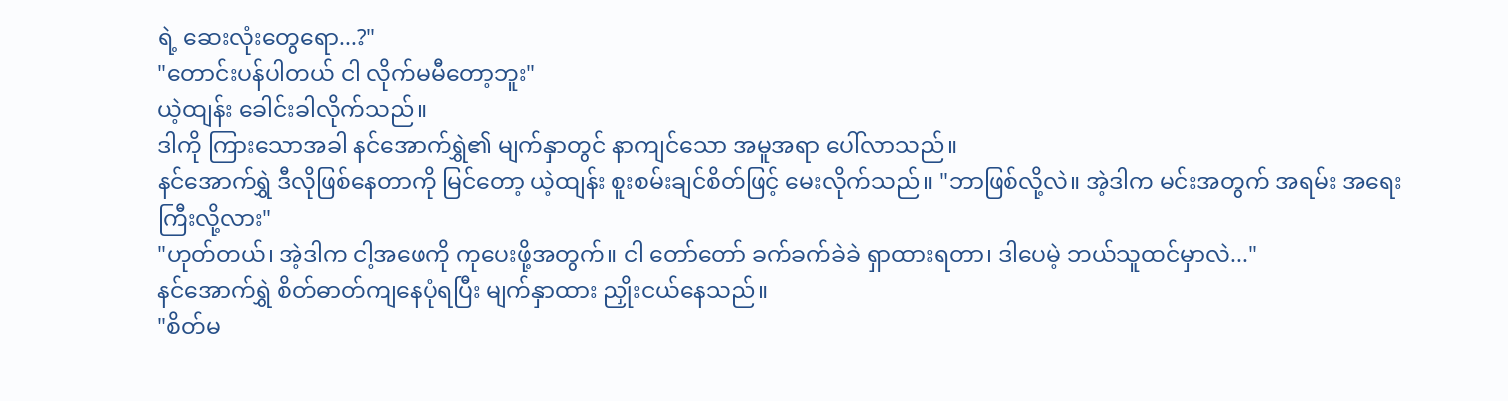ရဲ့ ဆေးလုံးတွေရော...?"
"တောင်းပန်ပါတယ် ငါ လိုက်မမီတော့ဘူး"
ယဲ့ထျန်း ခေါင်းခါလိုက်သည်။
ဒါကို ကြားသောအခါ နင်အောက်ရွှဲ၏ မျက်နှာတွင် နာကျင်သော အမူအရာ ပေါ်လာသည်။
နင်အောက်ရွှဲ ဒီလိုဖြစ်နေတာကို မြင်တော့ ယဲ့ထျန်း စူးစမ်းချင်စိတ်ဖြင့် မေးလိုက်သည်။ "ဘာဖြစ်လို့လဲ။ အဲ့ဒါက မင်းအတွက် အရမ်း အရေးကြီးလို့လား"
"ဟုတ်တယ်၊ အဲ့ဒါက ငါ့အဖေကို ကုပေးဖို့အတွက်။ ငါ တော်တော် ခက်ခက်ခဲခဲ ရှာထားရတာ၊ ဒါပေမဲ့ ဘယ်သူထင်မှာလဲ..."
နင်အောက်ရွှဲ စိတ်ဓာတ်ကျနေပုံရပြီး မျက်နှာထား ညှိုးငယ်နေသည်။
"စိတ်မ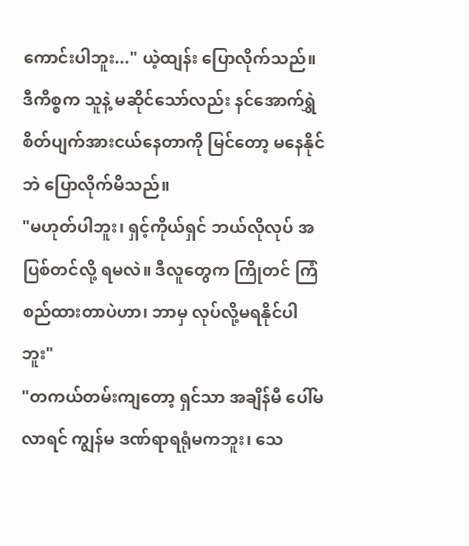ကောင်းပါဘူး..." ယဲ့ထျန်း ပြောလိုက်သည်။
ဒီကိစ္စက သူနဲ့ မဆိုင်သော်လည်း နင်အောက်ရွှဲ စိတ်ပျက်အားငယ်နေတာကို မြင်တော့ မနေနိုင်ဘဲ ပြောလိုက်မိသည်။
"မဟုတ်ပါဘူး၊ ရှင့်ကိုယ်ရှင် ဘယ်လိုလုပ် အပြစ်တင်လို့ ရမလဲ။ ဒီလူတွေက ကြိုတင် ကြံစည်ထားတာပဲဟာ၊ ဘာမှ လုပ်လို့မရနိုင်ပါဘူး"
"တကယ်တမ်းကျတော့ ရှင်သာ အချိန်မီ ပေါ်မလာရင် ကျွန်မ ဒဏ်ရာရရုံမကဘူး၊ သေ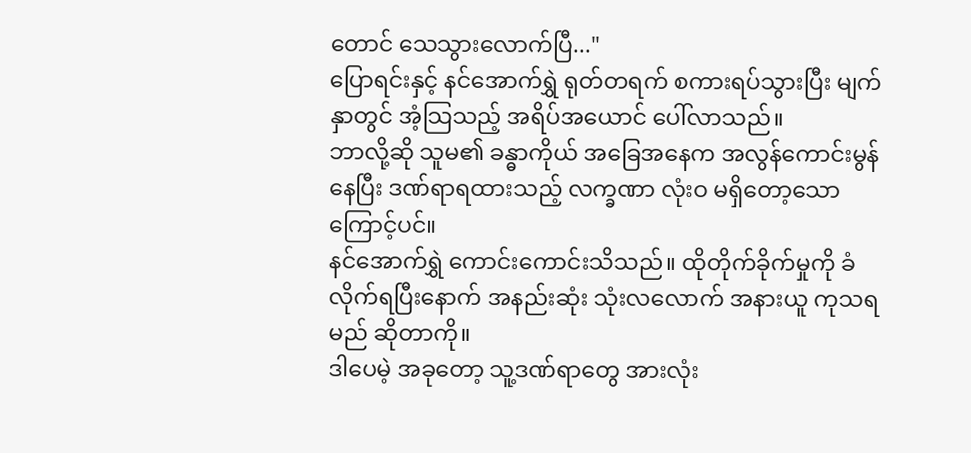တောင် သေသွားလောက်ပြီ..."
ပြောရင်းနှင့် နင်အောက်ရွှဲ ရုတ်တရက် စကားရပ်သွားပြီး မျက်နှာတွင် အံ့သြသည့် အရိပ်အယောင် ပေါ်လာသည်။
ဘာလို့ဆို သူမ၏ ခန္ဓာကိုယ် အခြေအနေက အလွန်ကောင်းမွန်နေပြီး ဒဏ်ရာရထားသည့် လက္ခဏာ လုံးဝ မရှိတော့သောကြောင့်ပင်။
နင်အောက်ရွှဲ ကောင်းကောင်းသိသည်။ ထိုတိုက်ခိုက်မှုကို ခံလိုက်ရပြီးနောက် အနည်းဆုံး သုံးလလောက် အနားယူ ကုသရမည် ဆိုတာကို။
ဒါပေမဲ့ အခုတော့ သူ့ဒဏ်ရာတွေ အားလုံး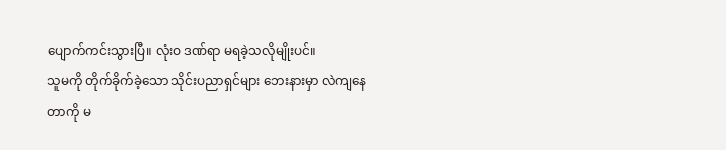ပျောက်ကင်းသွားပြီ။ လုံးဝ ဒဏ်ရာ မရခဲ့သလိုမျိုးပင်။
သူမကို တိုက်ခိုက်ခဲ့သော သိုင်းပညာရှင်များ ဘေးနားမှာ လဲကျနေတာကို မ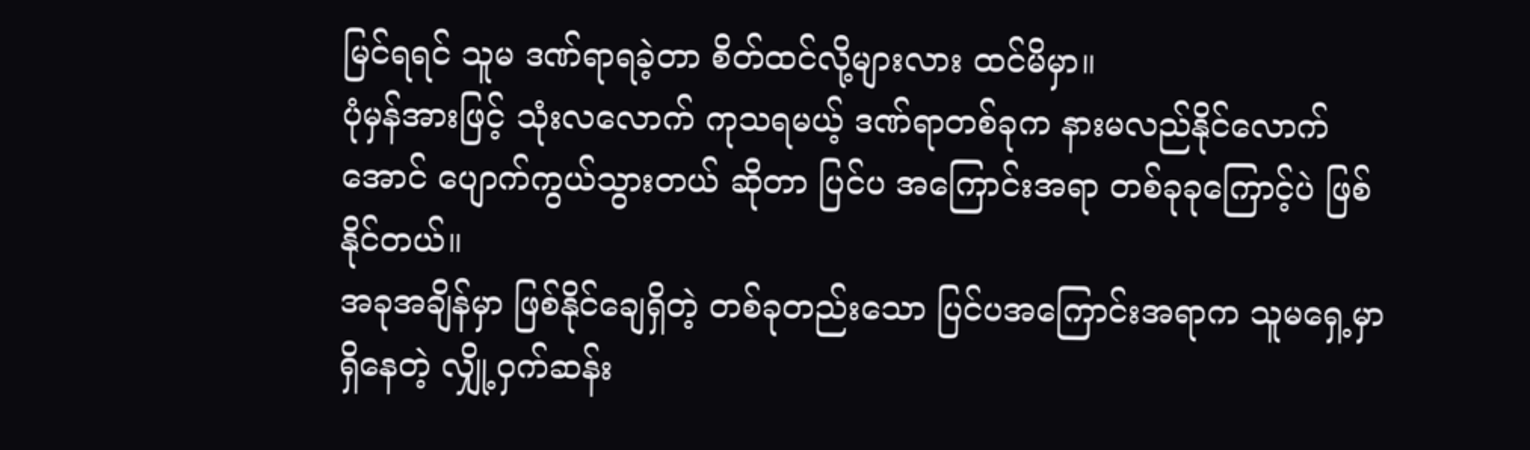မြင်ရရင် သူမ ဒဏ်ရာရခဲ့တာ စိတ်ထင်လို့များလား ထင်မိမှာ။
ပုံမှန်အားဖြင့် သုံးလလောက် ကုသရမယ့် ဒဏ်ရာတစ်ခုက နားမလည်နိုင်လောက်အောင် ပျောက်ကွယ်သွားတယ် ဆိုတာ ပြင်ပ အကြောင်းအရာ တစ်ခုခုကြောင့်ပဲ ဖြစ်နိုင်တယ်။
အခုအချိန်မှာ ဖြစ်နိုင်ချေရှိတဲ့ တစ်ခုတည်းသော ပြင်ပအကြောင်းအရာက သူမရှေ့မှာ ရှိနေတဲ့ လျှို့ဝှက်ဆန်း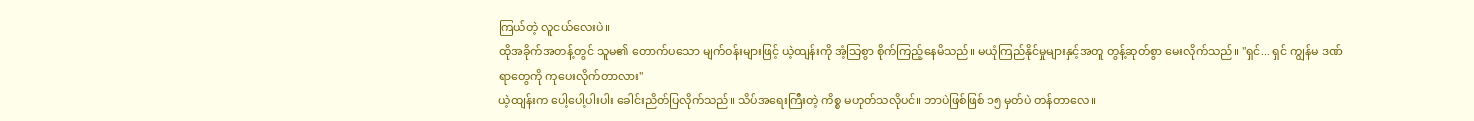ကြယ်တဲ့ လူငယ်လေးပဲ။
ထိုအခိုက်အတန့်တွင် သူမ၏ တောက်ပသော မျက်ဝန်းများဖြင့် ယဲ့ထျန်းကို အံ့သြစွာ စိုက်ကြည့်နေမိသည်။ မယုံကြည်နိုင်မှုများနှင့်အတူ တွန့်ဆုတ်စွာ မေးလိုက်သည်။ "ရှင်... ရှင် ကျွန်မ ဒဏ်ရာတွေကို ကုပေးလိုက်တာလား"
ယဲ့ထျန်းက ပေါ့ပေါ့ပါးပါး ခေါင်းညိတ်ပြလိုက်သည်။ သိပ်အရေးကြီးတဲ့ ကိစ္စ မဟုတ်သလိုပင်။ ဘာပဲဖြစ်ဖြစ် ၁၅ မှတ်ပဲ တန်တာလေ။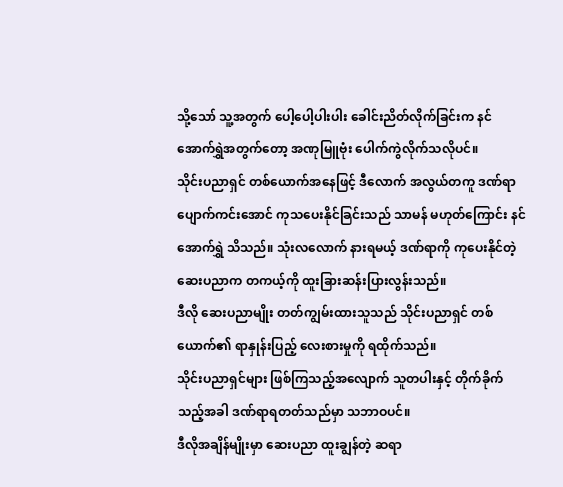သို့သော် သူ့အတွက် ပေါ့ပေါ့ပါးပါး ခေါင်းညိတ်လိုက်ခြင်းက နင်အောက်ရွှဲအတွက်တော့ အဏုမြူဗုံး ပေါက်ကွဲလိုက်သလိုပင်။
သိုင်းပညာရှင် တစ်ယောက်အနေဖြင့် ဒီလောက် အလွယ်တကူ ဒဏ်ရာပျောက်ကင်းအောင် ကုသပေးနိုင်ခြင်းသည် သာမန် မဟုတ်ကြောင်း နင်အောက်ရွှဲ သိသည်။ သုံးလလောက် နားရမယ့် ဒဏ်ရာကို ကုပေးနိုင်တဲ့ ဆေးပညာက တကယ့်ကို ထူးခြားဆန်းပြားလွန်းသည်။
ဒီလို ဆေးပညာမျိုး တတ်ကျွမ်းထားသူသည် သိုင်းပညာရှင် တစ်ယောက်၏ ရာနှုန်းပြည့် လေးစားမှုကို ရထိုက်သည်။
သိုင်းပညာရှင်များ ဖြစ်ကြသည့်အလျောက် သူတပါးနှင့် တိုက်ခိုက်သည့်အခါ ဒဏ်ရာရတတ်သည်မှာ သဘာဝပင်။
ဒီလိုအချိန်မျိုးမှာ ဆေးပညာ ထူးချွန်တဲ့ ဆရာ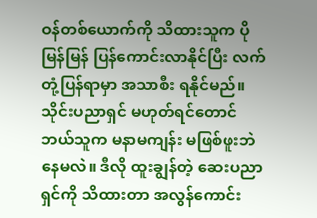ဝန်တစ်ယောက်ကို သိထားသူက ပိုမြန်မြန် ပြန်ကောင်းလာနိုင်ပြီး လက်တုံ့ပြန်ရာမှာ အသာစီး ရနိုင်မည်။
သိုင်းပညာရှင် မဟုတ်ရင်တောင် ဘယ်သူက မနာမကျန်း မဖြစ်ဖူးဘဲ နေမလဲ။ ဒီလို ထူးချွန်တဲ့ ဆေးပညာရှင်ကို သိထားတာ အလွန်ကောင်း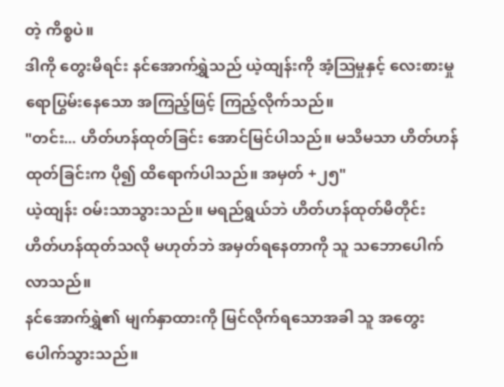တဲ့ ကိစ္စပဲ။
ဒါကို တွေးမိရင်း နင်အောက်ရွှဲသည် ယဲ့ထျန်းကို အံ့သြမှုနှင့် လေးစားမှု ရောပြွမ်းနေသော အကြည့်ဖြင့် ကြည့်လိုက်သည်။
"တင်း... ဟိတ်ဟန်ထုတ်ခြင်း အောင်မြင်ပါသည်။ မသိမသာ ဟိတ်ဟန်ထုတ်ခြင်းက ပို၍ ထိရောက်ပါသည်။ အမှတ် +၂၅"
ယဲ့ထျန်း ဝမ်းသာသွားသည်။ မရည်ရွယ်ဘဲ ဟိတ်ဟန်ထုတ်မိတိုင်း ဟိတ်ဟန်ထုတ်သလို မဟုတ်ဘဲ အမှတ်ရနေတာကို သူ သဘောပေါက်လာသည်။
နင်အောက်ရွှဲ၏ မျက်နှာထားကို မြင်လိုက်ရသောအခါ သူ အတွေးပေါက်သွားသည်။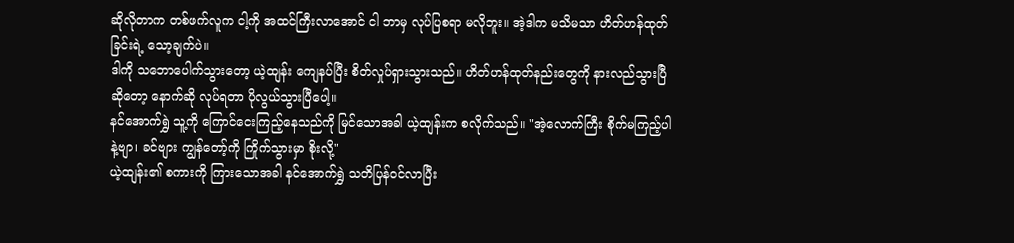ဆိုလိုတာက တစ်ဖက်လူက ငါ့ကို အထင်ကြီးလာအောင် ငါ ဘာမှ လုပ်ပြစရာ မလိုဘူး။ အဲ့ဒါက မသိမသာ ဟိတ်ဟန်ထုတ်ခြင်းရဲ့ သော့ချက်ပဲ။
ဒါကို သဘောပေါက်သွားတော့ ယဲ့ထျန်း ကျေနပ်ပြီး စိတ်လှုပ်ရှားသွားသည်။ ဟိတ်ဟန်ထုတ်နည်းတွေကို နားလည်သွားပြီဆိုတော့ နောက်ဆို လုပ်ရတာ ပိုလွယ်သွားပြီပေါ့။
နင်အောက်ရွှဲ သူ့ကို ကြောင်ငေးကြည့်နေသည်ကို မြင်သောအခါ ယဲ့ထျန်းက စလိုက်သည်။ "အဲ့လောက်ကြီး စိုက်မကြည့်ပါနဲ့ဗျာ၊ ခင်ဗျား ကျွန်တော့်ကို ကြိုက်သွားမှာ စိုးလို့"
ယဲ့ထျန်း၏ စကားကို ကြားသောအခါ နင်အောက်ရွှဲ သတိပြန်ဝင်လာပြီး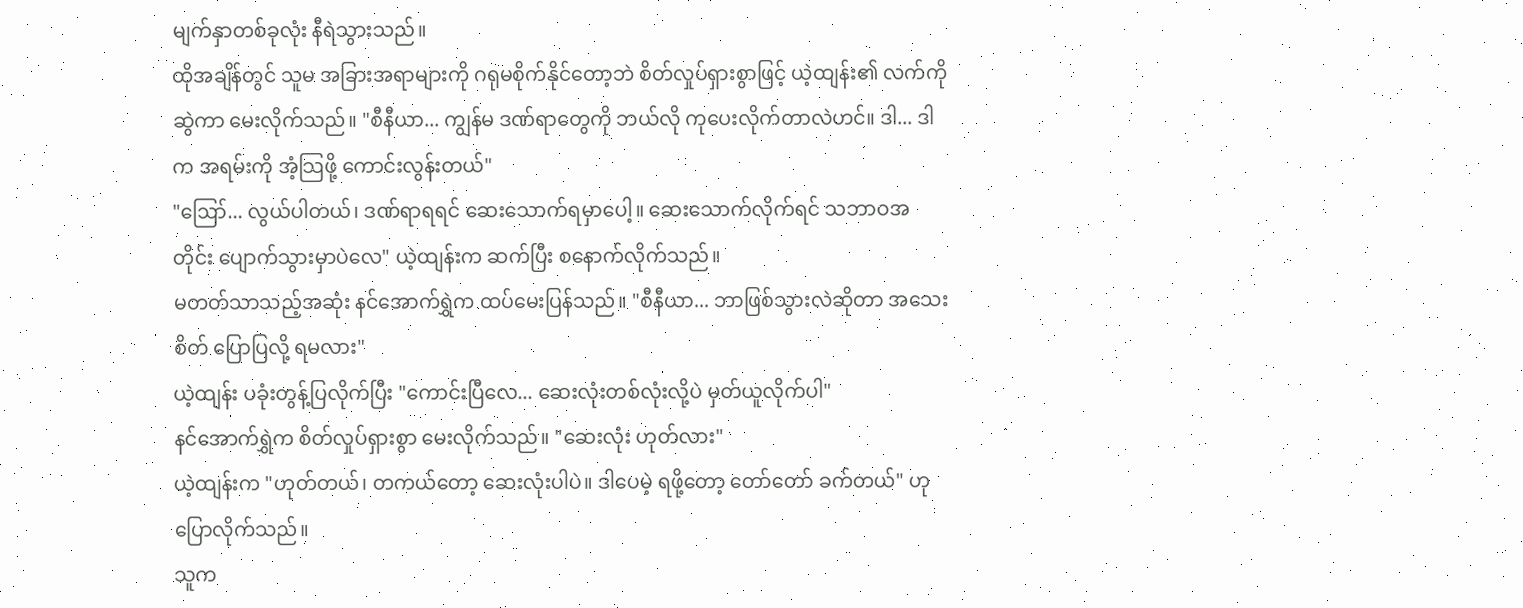မျက်နှာတစ်ခုလုံး နီရဲသွားသည်။
ထိုအချိန်တွင် သူမ အခြားအရာများကို ဂရုမစိုက်နိုင်တော့ဘဲ စိတ်လှုပ်ရှားစွာဖြင့် ယဲ့ထျန်း၏ လက်ကို ဆွဲကာ မေးလိုက်သည်။ "စီနီယာ... ကျွန်မ ဒဏ်ရာတွေကို ဘယ်လို ကုပေးလိုက်တာလဲဟင်။ ဒါ... ဒါက အရမ်းကို အံ့သြဖို့ ကောင်းလွန်းတယ်"
"ဪ... လွယ်ပါတယ်၊ ဒဏ်ရာရရင် ဆေးသောက်ရမှာပေါ့။ ဆေးသောက်လိုက်ရင် သဘာဝအတိုင်း ပျောက်သွားမှာပဲလေ" ယဲ့ထျန်းက ဆက်ပြီး စနောက်လိုက်သည်။
မတတ်သာသည့်အဆုံး နင်အောက်ရွှဲက ထပ်မေးပြန်သည်။ "စီနီယာ... ဘာဖြစ်သွားလဲဆိုတာ အသေးစိတ် ပြောပြလို့ ရမလား"
ယဲ့ထျန်း ပခုံးတွန့်ပြလိုက်ပြီး "ကောင်းပြီလေ... ဆေးလုံးတစ်လုံးလို့ပဲ မှတ်ယူလိုက်ပါ"
နင်အောက်ရွှဲက စိတ်လှုပ်ရှားစွာ မေးလိုက်သည်။ "ဆေးလုံး ဟုတ်လား"
ယဲ့ထျန်းက "ဟုတ်တယ်၊ တကယ်တော့ ဆေးလုံးပါပဲ။ ဒါပေမဲ့ ရဖို့တော့ တော်တော် ခက်တယ်" ဟု ပြောလိုက်သည်။
သူက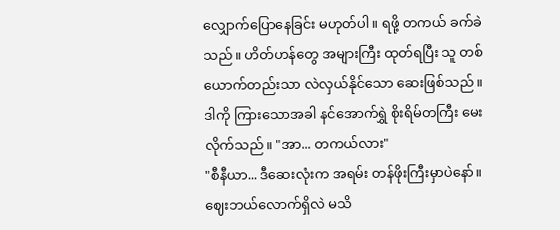လျှောက်ပြောနေခြင်း မဟုတ်ပါ။ ရဖို့ တကယ် ခက်ခဲသည်။ ဟိတ်ဟန်တွေ အများကြီး ထုတ်ရပြီး သူ တစ်ယောက်တည်းသာ လဲလှယ်နိုင်သော ဆေးဖြစ်သည်။
ဒါကို ကြားသောအခါ နင်အောက်ရွှဲ စိုးရိမ်တကြီး မေးလိုက်သည်။ "အာ... တကယ်လား"
"စီနီယာ... ဒီဆေးလုံးက အရမ်း တန်ဖိုးကြီးမှာပဲနော်။ ဈေးဘယ်လောက်ရှိလဲ မသိ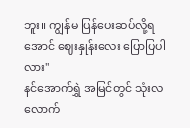ဘူး။ ကျွန်မ ပြန်ပေးဆပ်လို့ရအောင် ဈေးနှုန်းလေး ပြောပြပါလား"
နင်အောက်ရွှဲ အမြင်တွင် သုံးလလောက်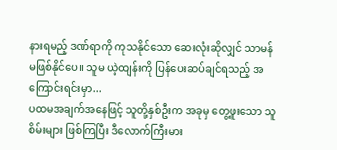နားရမည့် ဒဏ်ရာကို ကုသနိုင်သော ဆေးလုံးဆိုလျှင် သာမန် မဖြစ်နိုင်ပေ။ သူမ ယဲ့ထျန်းကို ပြန်ပေးဆပ်ချင်ရသည့် အကြောင်းရင်းမှာ...
ပထမအချက်အနေဖြင့် သူတို့နှစ်ဦးက အခုမှ တွေ့ဖူးသော သူစိမ်းများ ဖြစ်ကြပြီး ဒီလောက်ကြီးမား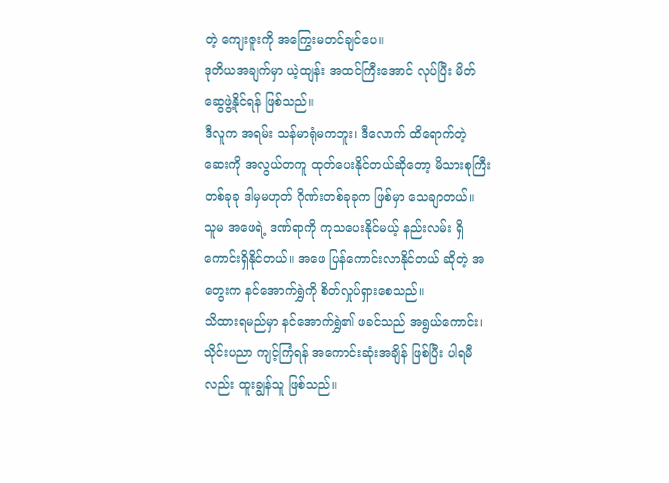တဲ့ ကျေးဇူးကို အကြွေးမတင်ချင်ပေ။
ဒုတိယအချက်မှာ ယဲ့ထျန်း အထင်ကြီးအောင် လုပ်ပြီး မိတ်ဆွေဖွဲ့နိုင်ရန် ဖြစ်သည်။
ဒီလူက အရမ်း သန်မာရုံမကဘူး၊ ဒီလောက် ထိရောက်တဲ့ ဆေးကို အလွယ်တကူ ထုတ်ပေးနိုင်တယ်ဆိုတော့ မိသားစုကြီး တစ်ခုခု ဒါမှမဟုတ် ဂိုဏ်းတစ်ခုခုက ဖြစ်မှာ သေချာတယ်။
သူမ အဖေရဲ့ ဒဏ်ရာကို ကုသပေးနိုင်မယ့် နည်းလမ်း ရှိကောင်းရှိနိုင်တယ်။ အဖေ ပြန်ကောင်းလာနိုင်တယ် ဆိုတဲ့ အတွေးက နင်အောက်ရွှဲကို စိတ်လှုပ်ရှားစေသည်။
သိထားရမည်မှာ နင်အောက်ရွှဲ၏ ဖခင်သည် အရွယ်ကောင်း၊ သိုင်းပညာ ကျင့်ကြံရန် အကောင်းဆုံးအချိန် ဖြစ်ပြီး ပါရမီလည်း ထူးချွန်သူ ဖြစ်သည်။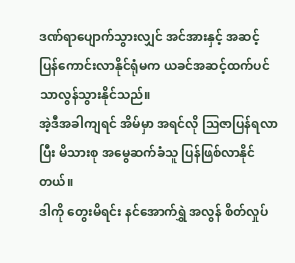ဒဏ်ရာပျောက်သွားလျှင် အင်အားနှင့် အဆင့် ပြန်ကောင်းလာနိုင်ရုံမက ယခင်အဆင့်ထက်ပင် သာလွန်သွားနိုင်သည်။
အဲ့ဒီအခါကျရင် အိမ်မှာ အရင်လို ဩဇာပြန်ရလာပြီး မိသားစု အမွေဆက်ခံသူ ပြန်ဖြစ်လာနိုင်တယ်။
ဒါကို တွေးမိရင်း နင်အောက်ရွှဲ အလွန် စိတ်လှုပ်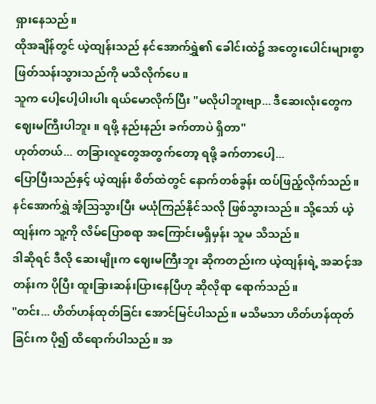ရှားနေသည်။
ထိုအချိန်တွင် ယဲ့ထျန်းသည် နင်အောက်ရွှဲ၏ ခေါင်းထဲ၌ အတွေးပေါင်းများစွာ ဖြတ်သန်းသွားသည်ကို မသိလိုက်ပေ။
သူက ပေါ့ပေါ့ပါးပါး ရယ်မောလိုက်ပြီး "မလိုပါဘူးဗျာ... ဒီဆေးလုံးတွေက ဈေးမကြီးပါဘူး။ ရဖို့ နည်းနည်း ခက်တာပဲ ရှိတာ"
ဟုတ်တယ်... တခြားလူတွေအတွက်တော့ ရဖို့ ခက်တာပေါ့...
ပြောပြီးသည်နှင့် ယဲ့ထျန်း စိတ်ထဲတွင် နောက်တစ်ခွန်း ထပ်ဖြည့်လိုက်သည်။
နင်အောက်ရွှဲ အံ့သြသွားပြီး မယုံကြည်နိုင်သလို ဖြစ်သွားသည်။ သို့သော် ယဲ့ထျန်းက သူ့ကို လိမ်ပြောစရာ အကြောင်းမရှိမှန်း သူမ သိသည်။
ဒါဆိုရင် ဒီလို ဆေးမျိုးက ဈေးမကြီးဘူး ဆိုကတည်းက ယဲ့ထျန်းရဲ့ အဆင့်အတန်းက ပိုပြီး ထူးခြားဆန်းပြားနေပြီဟု ဆိုလိုရာ ရောက်သည်။
"တင်း... ဟိတ်ဟန်ထုတ်ခြင်း အောင်မြင်ပါသည်။ မသိမသာ ဟိတ်ဟန်ထုတ်ခြင်းက ပို၍ ထိရောက်ပါသည်။ အ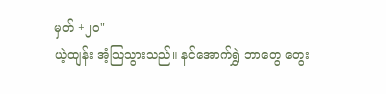မှတ် +၂၀"
ယဲ့ထျန်း အံ့သြသွားသည်။ နင်အောက်ရွှဲ ဘာတွေ တွေး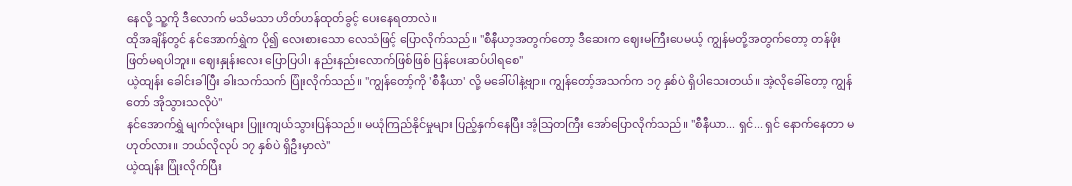နေလို့ သူ့ကို ဒီလောက် မသိမသာ ဟိတ်ဟန်ထုတ်ခွင့် ပေးနေရတာလဲ။
ထိုအချိန်တွင် နင်အောက်ရွှဲက ပို၍ လေးစားသော လေသံဖြင့် ပြောလိုက်သည်။ "စီနီယာ့အတွက်တော့ ဒီဆေးက ဈေးမကြီးပေမယ့် ကျွန်မတို့အတွက်တော့ တန်ဖိုးဖြတ်မရပါဘူး။ ဈေးနှုန်းလေး ပြောပြပါ၊ နည်းနည်းလောက်ဖြစ်ဖြစ် ပြန်ပေးဆပ်ပါရစေ"
ယဲ့ထျန်း ခေါင်းခါပြီး ခါးသက်သက် ပြုံးလိုက်သည်။ "ကျွန်တော့်ကို 'စီနီယာ' လို့ မခေါ်ပါနဲ့ဗျာ။ ကျွန်တော့်အသက်က ၁၇ နှစ်ပဲ ရှိပါသေးတယ်။ အဲ့လိုခေါ်တော့ ကျွန်တော် အိုသွားသလိုပဲ"
နင်အောက်ရွှဲ မျက်လုံးများ ပြူးကျယ်သွားပြန်သည်။ မယုံကြည်နိုင်မှုများ ပြည့်နှက်နေပြီး အံ့သြတကြီး အော်ပြောလိုက်သည်။ "စီနီယာ... ရှင်... ရှင် နောက်နေတာ မဟုတ်လား။ ဘယ်လိုလုပ် ၁၇ နှစ်ပဲ ရှိဦးမှာလဲ"
ယဲ့ထျန်း ပြုံးလိုက်ပြီး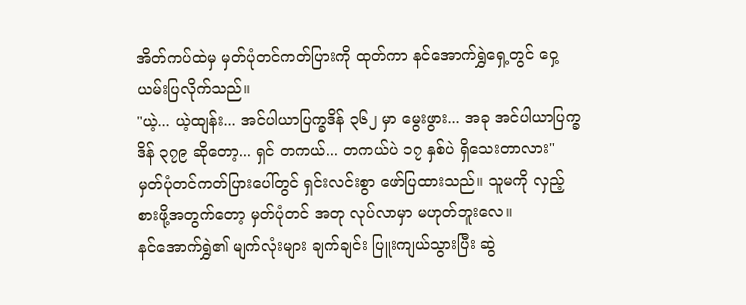အိတ်ကပ်ထဲမှ မှတ်ပုံတင်ကတ်ပြားကို ထုတ်ကာ နင်အောက်ရွှဲရှေ့တွင် ဝှေ့ယမ်းပြလိုက်သည်။
"ယဲ့... ယဲ့ထျန်း... အင်ပါယာပြက္ခဒိန် ၃၆၂ မှာ မွေးဖွား... အခု အင်ပါယာပြက္ခဒိန် ၃၇၉ ဆိုတော့... ရှင် တကယ်... တကယ်ပဲ ၁၇ နှစ်ပဲ ရှိသေးတာလား"
မှတ်ပုံတင်ကတ်ပြားပေါ်တွင် ရှင်းလင်းစွာ ဖော်ပြထားသည်။ သူမကို လှည့်စားဖို့အတွက်တော့ မှတ်ပုံတင် အတု လုပ်လာမှာ မဟုတ်ဘူးလေ။
နင်အောက်ရွှဲ၏ မျက်လုံးများ ချက်ချင်း ပြူးကျယ်သွားပြီး ဆွဲ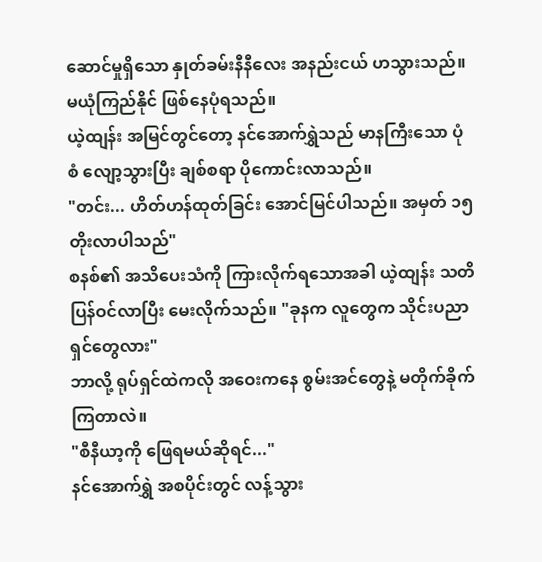ဆောင်မှုရှိသော နှုတ်ခမ်းနီနီလေး အနည်းငယ် ဟသွားသည်။ မယုံကြည်နိုင် ဖြစ်နေပုံရသည်။
ယဲ့ထျန်း အမြင်တွင်တော့ နင်အောက်ရွှဲသည် မာနကြီးသော ပုံစံ လျော့သွားပြီး ချစ်စရာ ပိုကောင်းလာသည်။
"တင်း... ဟိတ်ဟန်ထုတ်ခြင်း အောင်မြင်ပါသည်။ အမှတ် ၁၅ တိုးလာပါသည်"
စနစ်၏ အသိပေးသံကို ကြားလိုက်ရသောအခါ ယဲ့ထျန်း သတိပြန်ဝင်လာပြီး မေးလိုက်သည်။ "ခုနက လူတွေက သိုင်းပညာရှင်တွေလား"
ဘာလို့ ရုပ်ရှင်ထဲကလို အဝေးကနေ စွမ်းအင်တွေနဲ့ မတိုက်ခိုက်ကြတာလဲ။
"စီနီယာ့ကို ဖြေရမယ်ဆိုရင်..."
နင်အောက်ရွှဲ အစပိုင်းတွင် လန့်သွား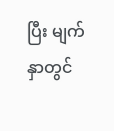ပြီး မျက်နှာတွင်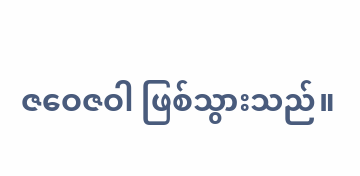ဇဝေဇဝါ ဖြစ်သွားသည်။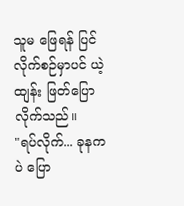သူမ ဖြေရန် ပြင်လိုက်စဉ်မှာပင် ယဲ့ထျန်း ဖြတ်ပြောလိုက်သည်။
"ရပ်လိုက်... ခုနကပဲ ပြော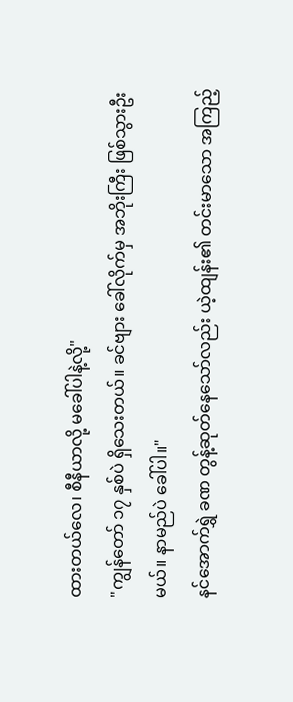ထားတယ်လေ၊ စီနီယာလို့ မခေါ်ပါနဲ့လို့"
"ကျွန်တော် ၁၇ နှစ်ပဲ ရှိသေးတယ်။ ခင်ဗျား ခေါ်လိုက်မှ အဘိုးကြီး ဖြစ်သွားဦးမယ်။ နာမည်ပဲ ခေါ်ပါ။"
နင်အောက်ရွှဲ ခဏ တွန့်ဆုတ်နေသော်လည်း ယဲ့ထျန်း၏ တင်းမာသော အကြည့်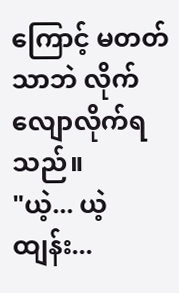ကြောင့် မတတ်သာဘဲ လိုက်လျောလိုက်ရသည်။
"ယဲ့... ယဲ့ထျန်း...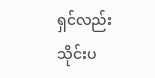ရှင်လည်း သိုင်းပ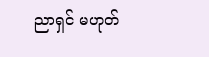ညာရှင် မဟုတ်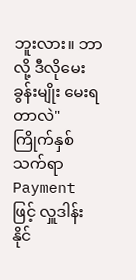ဘူးလား။ ဘာလို့ ဒီလိုမေးခွန်းမျိုး မေးရတာလဲ"
ကြိုက်နှစ်သက်ရာ Payment ဖြင့် လှူဒါန်းနိုင်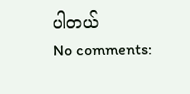ပါတယ်
No comments: